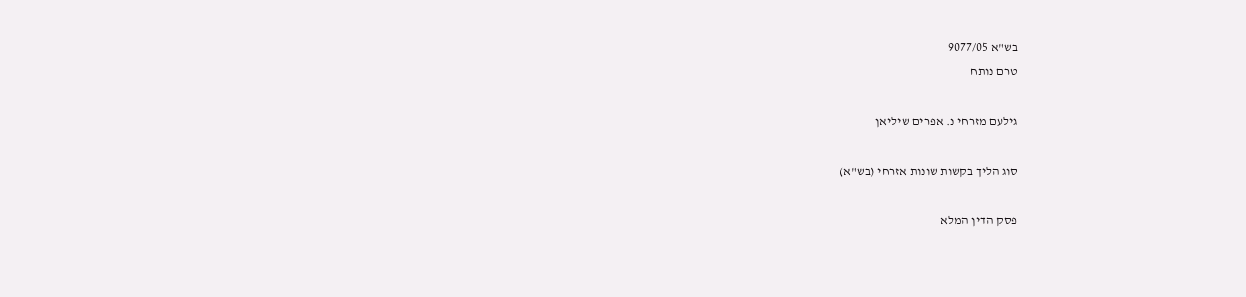בש"א 9077/05
טרם נותח

גילעם מזרחי נ. אפרים שיליאן

סוג הליך בקשות שונות אזרחי (בש"א)

פסק הדין המלא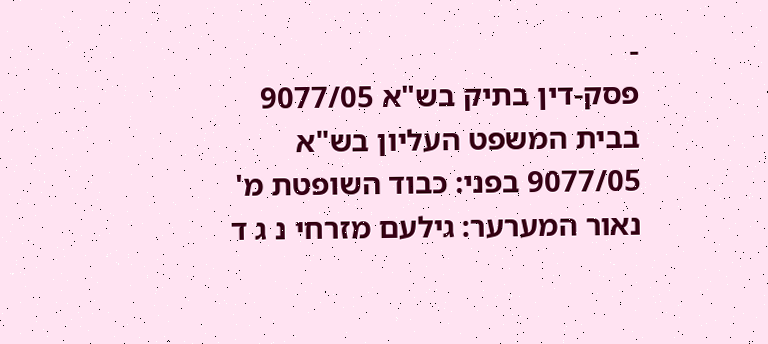-
פסק-דין בתיק בש"א 9077/05 בבית המשפט העליון בש"א 9077/05 בפני: כבוד השופטת מ' נאור המערער: גילעם מזרחי נ ג ד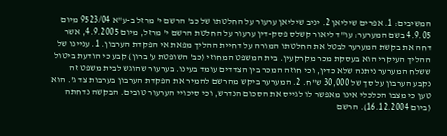המשיבים: 1. אפרים שיליאן 2. יניב שיליאן ערעור על החלטתו של כב' הרשם י' מרזל ב-ע"א 9523/04 מיום 4.9.05 בשם המערער: עו"ד ליאור קשלס פסק-דין ערעור על החלטת הרשם י' מרזל, מיום 4.9.2005, אשר דחה את בקשת המערער לבטל את החלטתו המורה על דחיית ההליך מפאת אי הפקדת הערבון. 1. עניינו של ההליך העיקרי הוא בעסקת מכר מקרקעין. בית המשפט המחוזי (כב' השופטת ע' ברון) קבע כי הודעת ביטול ששלח המערער ניתנה שלא כדין, וכי חוזה המכר בין הצדדים עומד בעינו. בערעור שהוגש לבית משפט זה נקבע הערבון על סך של 30,000 ש"ח. 2. המערער ביקש מהרשם להמיר את הפקדת הערבון בערבות צד ג'. הוא טען כי מצבו הכלכלי אינו מאפשר לו לגייס את הסכום הנדרש, וכי סיכויי הערעור טובים. הבקשה נדחתה (ביום 16.12.2004). הרשם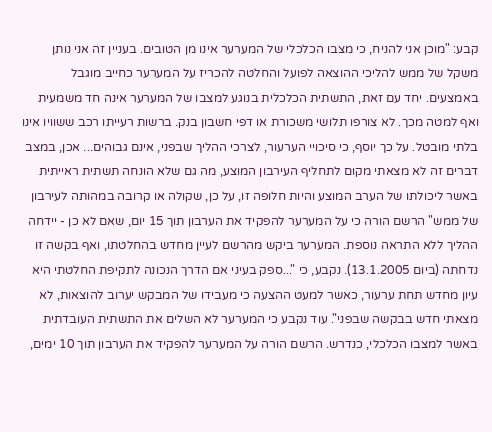קבע: "מוכן אני להניח, כי מצבו הכלכלי של המערער אינו מן הטובים. בעניין זה אני נותן משקל של ממש להליכי ההוצאה לפועל והחלטה להכריז על המערער כחייב מוגבל באמצעים. יחד עם זאת, התשתית הכלכלית בנוגע למצבו של המערער אינה חד משמעית ואף למטה מכך. לא צורפו תלושי משכורת או דפי חשבון בנק. ברשות רעייתו רכב ששוויו אינו בלתי מובטל. על כך יוסף, כי סיכויי הערעור, לצרכי ההליך שבפני, אינם גבוהים... אכן, במצב דברים זה לא מצאתי מקום לתחליף העירבון המוצע, מה גם שלא הונחה תשתית ראייתית באשר ליכולתו של הערב המוצע והיות חלופה זו, על כן, שקולה או קרובה במהותה לעירבון של ממש" הרשם הורה כי על המערער להפקיד את הערבון תוך 15 יום, שאם לא כן - יידחה ההליך ללא התראה נוספת. המערער ביקש מהרשם לעיין מחדש בהחלטתו, ואף בקשה זו נדחתה (ביום 13.1.2005). נקבע, כי "...ספק בעיני אם הדרך הנכונה לתקיפת החלטתי היא עיון מחדש תחת ערעור, כאשר למעט ההצעה כי מעבידו של המבקש יערוב להוצאות, לא מצאתי חדש בבקשה שבפני". עוד נקבע כי המערער לא השלים את התשתית העובדתית באשר למצבו הכלכלי, כנדרש. הרשם הורה על המערער להפקיד את הערבון תוך 10 ימים,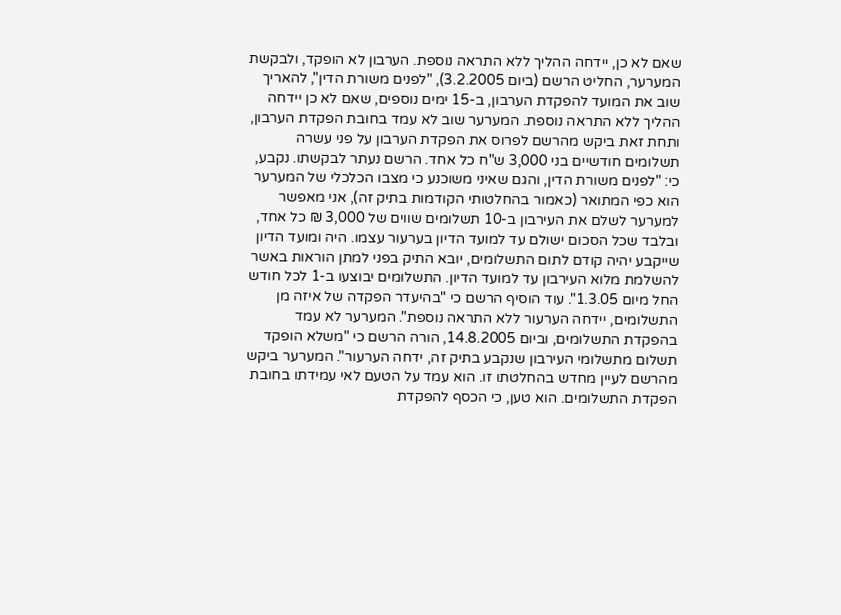שאם לא כן, יידחה ההליך ללא התראה נוספת. הערבון לא הופקד, ולבקשת המערער, החליט הרשם (ביום 3.2.2005), "לפנים משורת הדין", להאריך שוב את המועד להפקדת הערבון, ב-15 ימים נוספים, שאם לא כן יידחה ההליך ללא התראה נוספת. המערער שוב לא עמד בחובת הפקדת הערבון, ותחת זאת ביקש מהרשם לפרוס את הפקדת הערבון על פני עשרה תשלומים חודשיים בני 3,000 ש"ח כל אחד. הרשם נעתר לבקשתו. נקבע, כי: "לפנים משורת הדין, והגם שאיני משוכנע כי מצבו הכלכלי של המערער הוא כפי המתואר (כאמור בהחלטותי הקודמות בתיק זה), אני מאפשר למערער לשלם את העירבון ב-10 תשלומים שווים של 3,000 ₪ כל אחד, ובלבד שכל הסכום ישולם עד למועד הדיון בערעור עצמו. היה ומועד הדיון שייקבע יהיה קודם לתום התשלומים, יובא התיק בפני למתן הוראות באשר להשלמת מלוא העירבון עד למועד הדיון. התשלומים יבוצעו ב-1 לכל חודש החל מיום 1.3.05". עוד הוסיף הרשם כי "בהיעדר הפקדה של איזה מן התשלומים, יידחה הערעור ללא התראה נוספת". המערער לא עמד בהפקדת התשלומים, וביום 14.8.2005, הורה הרשם כי "משלא הופקד תשלום מתשלומי העירבון שנקבע בתיק זה, ידחה הערעור". המערער ביקש מהרשם לעיין מחדש בהחלטתו זו. הוא עמד על הטעם לאי עמידתו בחובת הפקדת התשלומים. הוא טען, כי הכסף להפקדת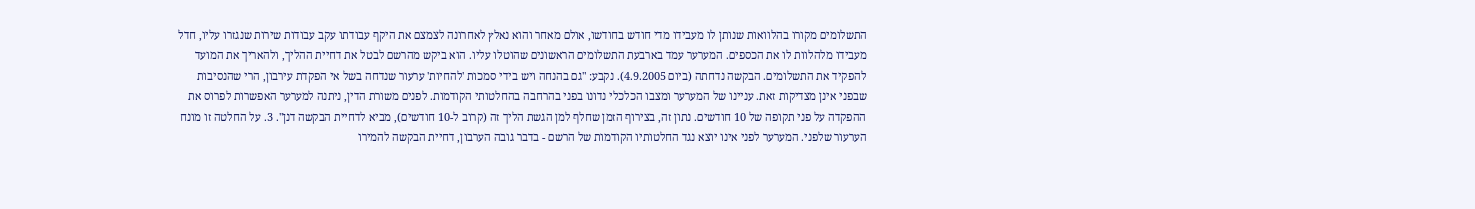התשלומים מקורו בהלוואות שנותן לו מעבידו מדי חודש בחודשו, אולם מאחר והוא נאלץ לאחרונה לצמצם את היקף עבודתו עקב עבודות שירות שנגזרו עליו, חדל מעבידו מלהלוות לו את הכספים. המערער עמד בארבעת התשלומים הראשונים שהוטלו עליו. הוא ביקש מהרשם לבטל את דחיית ההליך, ולהאריך את המועד להפקיד את התשלומים. הבקשה נדחתה (ביום 4.9.2005). נקבע: "גם בהנחה ויש בידי סמכות 'להחיות' ערעור שנדחה בשל אי הפקדת עירבון, הרי שהנסיבות שבפני אינן מצדיקות זאת. עניינו של המערער ומצבו הכלכלי נדונו בפני בהרחבה בהחלטותי הקודמות. לפנים משורת הדין, ניתנה למערער האפשרות לפרוס את ההפקדה על פני תקופה של 10 חודשים. נתון זה, בצירוף הזמן שחלף למן הגשת הליך זה (קרוב ל-10 חודשים), מביא לדחיית הבקשה דנן". 3. על החלטה זו מונח הערעור שלפני. המערער לפני אינו יוצא נגד החלטותיו הקודמות של הרשם - בדבר גובה הערבון, דחיית הבקשה להמירו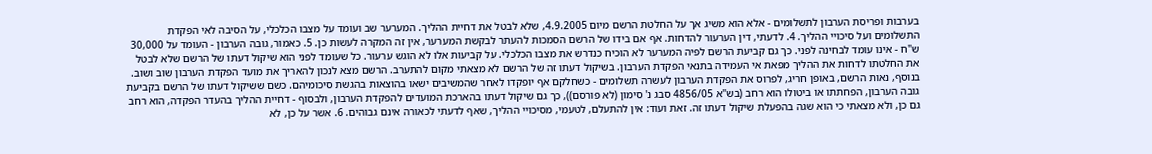בערבות ופריסת הערבון לתשלומים - אלא הוא משיג אך על החלטת הרשם מיום 4.9.2005, שלא לבטל את דחיית ההליך. המערער שב ועומד על מצבו הכלכלי, על הסיבה לאי הפקדת התשלומים ועל סיכויי ההליך. 4. לדעתי, דין הערעור להדחות. אף אם בידו של הרשם הסמכות להעתר לבקשת המערער, אין זה המקרה לעשות כן. 5. כאמור, גובה הערבון - העומד על 30,000 ש"ח - אינו עומד לבחינה לפני. כך גם קביעת הרשם לפיה המערער לא הוכיח כנדרש את מצבו הכלכלי. על קביעות אלו לא הוגש ערעור. כל שעומד לפני הוא שיקול דעתו של הרשם שלא לבטל את החלטתו לדחות את ההליך מפאת אי העמידה בתנאי הפקדת הערבון. בשיקול דעתו זה של הרשם לא מצאתי מקום להתערב. הרשם מצא לנכון להאריך את מועד הפקדת הערבון שוב ושוב. בנוסף, נאות הרשם, באופן חריג, לפרוס את הפקדת הערבון לעשרה תשלומים - כשחלקם אף יופקדו לאחר שהמשיבים ישאו בהוצאות בהגשת סיכומיהם. כשם ששיקול דעתו של הרשם בקביעת גובה הערבון, הפחתתו או ביטולו הוא רחב (בש"א 4856/05 סבג נ' סימון (לא פורסם)), כך גם שיקול דעתו בהארכת המועדים להפקדת הערבון, ולבסוף - דחיית ההליך בהעדר הפקדה, הוא רחב גם כן, ולא מצאתי כי הוא שגה בהפעלת שיקול דעתו זה. זאת ועוד: אין להתעלם, לטעמי, מסיכויי ההליך, שאף לדעתי לכאורה אינם גבוהים. 6. אשר על כן, לא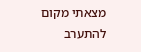מצאתי מקום להתערב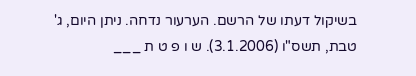בשיקול דעתו של הרשם. הערעור נדחה. ניתן היום, ג' טבת, תשס"ו (3.1.2006). ש ו פ ט ת ___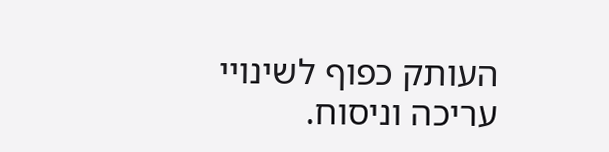העותק כפוף לשינויי עריכה וניסוח.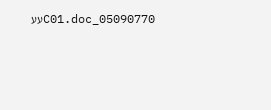05090770_C01.docעע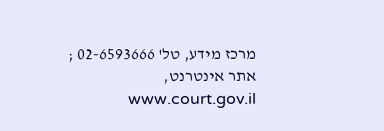מרכז מידע, טל' 02-6593666 ; אתר אינטרנט, www.court.gov.il